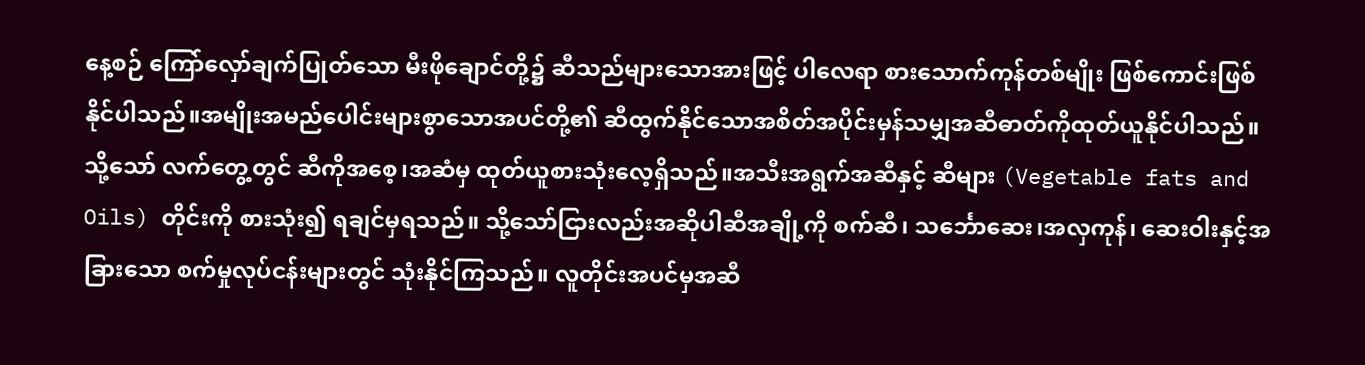နေ့စဉ် ကြော်လှော်ချက်ပြုတ်သော မီးဖိုချောင်တို့၌ ဆီသည်များသောအားဖြင့် ပါလေရာ စားသောက်ကုန်တစ်မျိုး ဖြစ်ကောင်းဖြစ်နိုင်ပါသည်။အမျိုးအမည်ပေါင်းများစွာသောအပင်တို့၏ ဆီထွက်နိုင်သောအစိတ်အပိုင်းမှန်သမျှအဆီဓာတ်ကိုထုတ်ယူနိုင်ပါသည်။ သို့သော် လက်တွေ့တွင် ဆီကိုအစေ့၊အဆံမှ ထုတ်ယူစားသုံးလေ့ရှိသည်။အသီးအရွက်အဆီနှင့် ဆီများ (Vegetable fats and Oils) တိုင်းကို စားသုံး၍ ရချင်မှရသည်။ သို့သော်ငြားလည်းအဆိုပါဆီအချို့ကို စက်ဆီ၊ သင်္ဘောဆေး၊အလှကုန်၊ ဆေးဝါးနှင့်အခြားသော စက်မှုလုပ်ငန်းများတွင် သုံးနိုင်ကြသည်။ လူတိုင်းအပင်မှအဆီ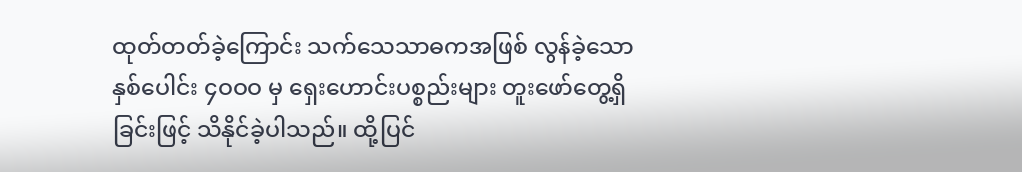ထုတ်တတ်ခဲ့ကြောင်း သက်သေသာဓကအဖြစ် လွန်ခဲ့သော နှစ်ပေါင်း ၄ဝဝဝ မှ ရှေးဟောင်းပစ္စည်းများ တူးဖော်တွေ့ရှိခြင်းဖြင့် သိနိုင်ခဲ့ပါသည်။ ထို့ပြင်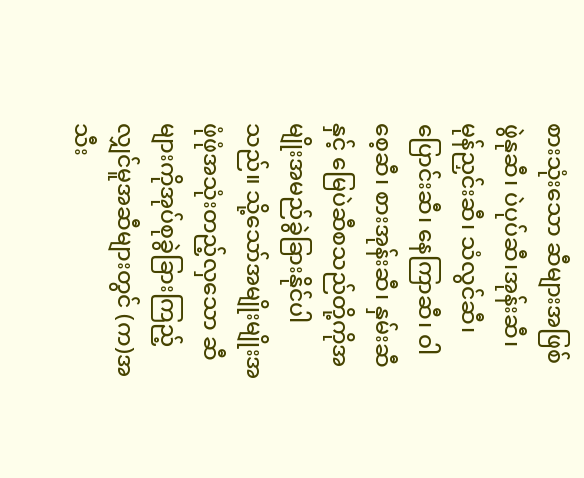စားသုံးသော ဆီများအဖြစ် ဖွဲနုဆီ၊ ပဲပုပ်ဆီ၊အုန်းဆီ၊ မုန်ညှင်းဆီ၊ သံလွင်ဆီ၊ ပြောင်းဆီ၊ နေကြာဆီ၊ ဝါစေ့ဆီ၊ စားအုန်းဆီ၊ နှမ်းဆီနှင့် မြေပဲဆီစသည်တို့ကိုအမျိုးအမည်ခွဲခြားနိုင်ပါသည်။ သို့သော်အမျိုးမျိုးအဖုံဖုံအသုံးတည့်လှသော ဆီများကိုအုပ်စုခွဲခြားကြည့်လျှင်မူအဆီများတွင် (က)အသီး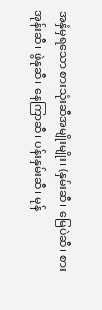အနှံမှရသော စားသုံးဆီအမျိုးမျိုး၊ (နှမ်းဆီ၊ မြေပဲဆီ၊ စားအုန်းဆီ၊ ဖွဲနုဆီ၊ နေကြာဆီ၊ ပန်းနှမ်းဆီ၊ မုန်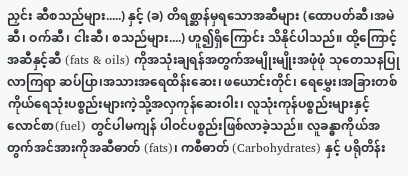ညှင်း ဆီစသည်များ.....) နှင့် (ခ) တိရစ္ဆာန်မှရသောအဆီများ (ထောပတ်ဆီ၊အမဲဆီ၊ ဝက်ဆီ၊ ငါးဆီ၊ စသည်များ....) ဟူ၍ရှိကြောင်း သိနိုင်ပါသည်။ ထို့ကြောင့်အဆီနှင့်ဆီ (fats & oils) ကိုအသုံးချရန်အတွက်အမျိုးမျိုးအဖုံဖုံ သုတေသနပြုလာကြရာ ဆပ်ပြာ၊အသားအရေထိန်းဆေး၊ ဖယောင်းတိုင်၊ ရေမွှေး၊အခြားတစ်ကိုယ်ရေသုံးပစ္စည်းများကဲ့သို့အလှကုန်ဆေးဝါး၊ လူသုံးကုန်ပစ္စည်းများနှင့် လောင်စာ(fuel) တွင်ပါမကျန် ပါဝင်ပစ္စည်းဖြစ်လာခဲ့သည်။ လူခန္ဓာကိုယ်အတွက်အင်အားကိုအဆီဓာတ် (fats)၊ ကစီဓာတ် (Carbohydrates) နှင့် ပရိုတိန်း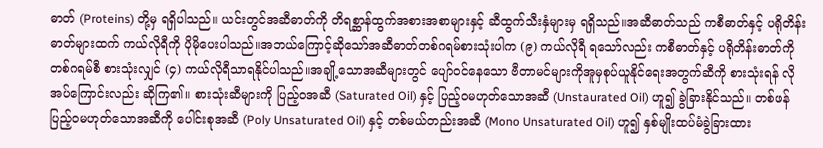ဓာတ် (Proteins) တို့မှ ရရှိပါသည်။ ယင်းတွင်အဆီဓာတ်ကို တိရစ္ဆာန်ထွက်အစားအစာများနှင့် ဆီထွက်သီးနှံများမှ ရရှိသည်။အဆီဓာတ်သည် ကစီဓာတ်နှင့် ပရိုတိန်းဓာတ်များထက် ကယ်လိုရီကို ပိုမိုပေးပါသည်။အဘယ်ကြောင့်ဆိုသော်အဆီဓာတ်တစ်ဂရမ်စားသုံးပါက (၉) ကယ်လိုရီ ရသော်လည်း ကစီဓာတ်နှင့် ပရိုတိန်းဓာတ်ကို တစ်ဂရမ်စီ စားသုံးလျှင် (၄) ကယ်လိုရီသာရနိုင်ပါသည်။အချို့သောအဆီများတွင် ပျော်ဝင်နေသော ဗီတာမင်များကိုအူမှစုပ်ယူနိုင်ရေးအတွက်ဆီကို စားသုံးရန် လိုအပ်ကြောင်းလည်း ဆိုကြ၏။ စားသုံးဆီများကို ပြည့်ဝအဆီ (Saturated Oil) နှင့် ပြည့်ဝမဟုတ်သောအဆီ (Unstaurated Oil) ဟူ၍ ခွဲခြားနိုင်သည်။ တစ်ဖန် ပြည့်ဝမဟုတ်သောအဆီကို ပေါင်းစုအဆီ (Poly Unsaturated Oil) နှင့် တစ်မယ်တည်းအဆီ (Mono Unsaturated Oil) ဟူ၍ နှစ်မျိုးထပ်မံခွဲခြားထား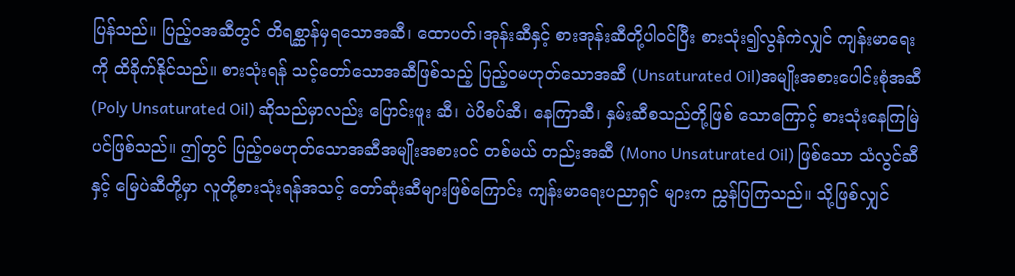ပြန်သည်။ ပြည့်ဝအဆီတွင် တိရစ္ဆာန်မှရသောအဆီ၊ ထောပတ်၊အုန်းဆီနှင့် စားအုန်းဆီတို့ပါဝင်ပြီး စားသုံး၍လွန်ကဲလျှင် ကျန်းမာရေးကို ထိခိုက်နိုင်သည်။ စားသုံးရန် သင့်တော်သောအဆီဖြစ်သည့် ပြည့်ဝမဟုတ်သောအဆီ (Unsaturated Oil)အမျိုးအစားပေါင်းစုံအဆီ (Poly Unsaturated Oil) ဆိုသည်မှာလည်း ပြောင်းဖူး ဆီ၊ ပဲပိစပ်ဆီ၊ နေကြာဆီ၊ နှမ်းဆီစသည်တို့ဖြစ် သောကြောင့် စားသုံးနေကြမြဲပင်ဖြစ်သည်။ ဤတွင် ပြည့်ဝမဟုတ်သောအဆီအမျိုးအစားဝင် တစ်မယ် တည်းအဆီ (Mono Unsaturated Oil) ဖြစ်သော သံလွင်ဆီနှင့် မြေပဲဆီတို့မှာ လူတို့စားသုံးရန်အသင့် တော်ဆုံးဆီများဖြစ်ကြောင်း ကျန်းမာရေးပညာရှင် များက ညွှန်ပြကြသည်။ သို့ဖြစ်လျှင်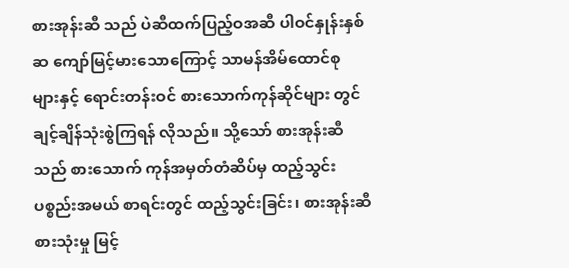စားအုန်းဆီ သည် ပဲဆီထက်ပြည့်ဝအဆီ ပါဝင်နှုန်းနှစ်ဆ ကျော်မြင့်မားသောကြောင့် သာမန်အိမ်ထောင်စု များနှင့် ရောင်းတန်းဝင် စားသောက်ကုန်ဆိုင်များ တွင် ချင့်ချိန်သုံးစွဲကြရန် လိုသည်။ သို့သော် စားအုန်းဆီသည် စားသောက် ကုန်အမှတ်တံဆိပ်မှ ထည့်သွင်းပစ္စည်းအမယ် စာရင်းတွင် ထည့်သွင်းခြင်း၊ စားအုန်းဆီစားသုံးမှု မြင့်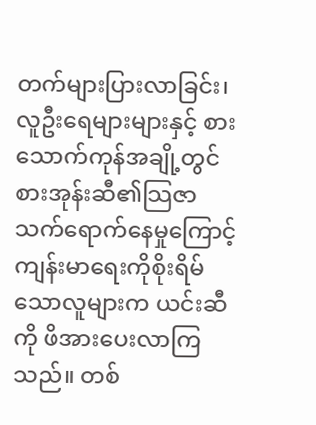တက်များပြားလာခြင်း၊ လူဦးရေများများနှင့် စားသောက်ကုန်အချို့တွင် စားအုန်းဆီ၏သြဇာ သက်ရောက်နေမှုကြောင့် ကျန်းမာရေးကိုစိုးရိမ်သောလူများက ယင်းဆီကို ဖိအားပေးလာကြသည်။ တစ်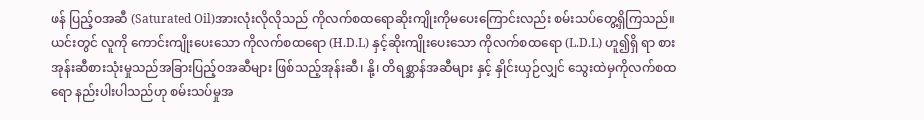ဖန် ပြည့်ဝအဆီ (Saturated Oil)အားလုံးလိုလိုသည် ကိုလက်စထရောဆိုးကျိုးကိုမပေးကြောင်းလည်း စမ်းသပ်တွေ့ရှိကြသည်။ ယင်းတွင် လူကို ကောင်းကျိုးပေးသော ကိုလက်စထရော (H.D.L) နှင့်ဆိုးကျိုးပေးသော ကိုလက်စထရော (L.D.L) ဟူ၍ရှိ ရာ စားအုန်းဆီစားသုံးမှုသည်အခြားပြည့်ဝအဆီများ ဖြစ်သည့်အုန်းဆီ၊ နို့၊ တိရစ္ဆာန်အဆီများ နှင့် နှိုင်းယှဉ်လျှင် သွေးထဲမှကိုလက်စထရော နည်းပါးပါသည်ဟု စမ်းသပ်မှုအ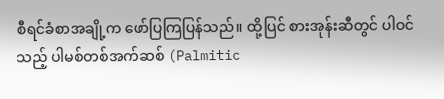စီရင်ခံစာအချို့က ဖော်ပြကြပြန်သည်။ ထို့ပြင် စားအုန်းဆီတွင် ပါဝင် သည့် ပါမစ်တစ်အက်ဆစ် (Palmitic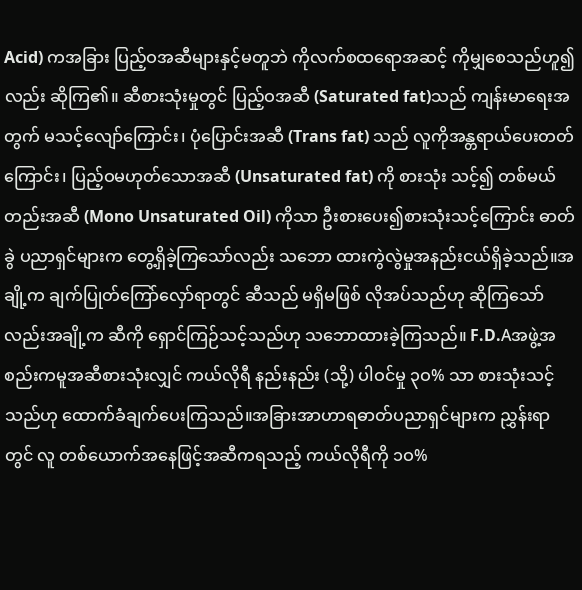Acid) ကအခြား ပြည့်ဝအဆီများနှင့်မတူဘဲ ကိုလက်စထရောအဆင့် ကိုမျှစေသည်ဟူ၍လည်း ဆိုကြ၏။ ဆီစားသုံးမှုတွင် ပြည့်ဝအဆီ (Saturated fat)သည် ကျန်းမာရေးအတွက် မသင့်လျော်ကြောင်း၊ ပုံပြောင်းအဆီ (Trans fat) သည် လူကိုအန္တရာယ်ပေးတတ်ကြောင်း၊ ပြည့်ဝမဟုတ်သောအဆီ (Unsaturated fat) ကို စားသုံး သင့်၍ တစ်မယ်တည်းအဆီ (Mono Unsaturated Oil) ကိုသာ ဦးစားပေး၍စားသုံးသင့်ကြောင်း ဓာတ်ခွဲ ပညာရှင်များက တွေ့ရှိခဲ့ကြသော်လည်း သဘော ထားကွဲလွဲမှုအနည်းငယ်ရှိခဲ့သည်။အချို့က ချက်ပြုတ်ကြော်လှော်ရာတွင် ဆီသည် မရှိမဖြစ် လိုအပ်သည်ဟု ဆိုကြသော်လည်းအချို့က ဆီကို ရှောင်ကြဉ်သင့်သည်ဟု သဘောထားခဲ့ကြသည်။ F.D.Aအဖွဲ့အစည်းကမူအဆီစားသုံးလျှင် ကယ်လိုရီ နည်းနည်း (သို့) ပါဝင်မှု ၃ဝ% သာ စားသုံးသင့် သည်ဟု ထောက်ခံချက်ပေးကြသည်။အခြားအာဟာရဓာတ်ပညာရှင်များက ညွှန်းရာတွင် လူ တစ်ယောက်အနေဖြင့်အဆီကရသည့် ကယ်လိုရီကို ၁ဝ%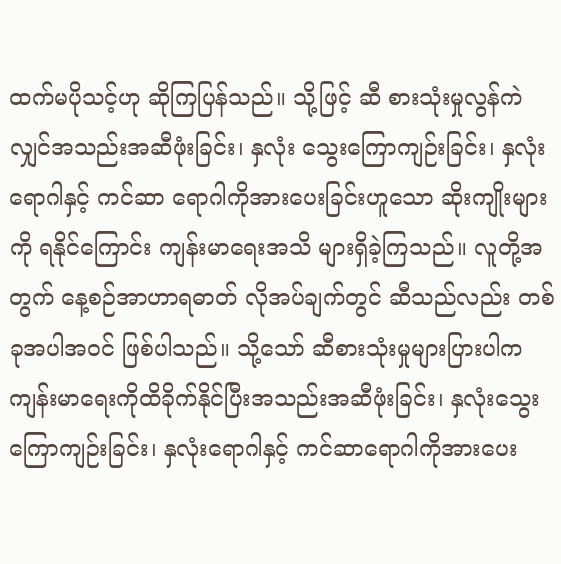ထက်မပိုသင့်ဟု ဆိုကြပြန်သည်။ သို့ဖြင့် ဆီ စားသုံးမှုလွန်ကဲလျှင်အသည်းအဆီဖုံးခြင်း၊ နှလုံး သွေးကြောကျဉ်းခြင်း၊ နှလုံးရောဂါနှင့် ကင်ဆာ ရောဂါကိုအားပေးခြင်းဟူသော ဆိုးကျိုးများကို ရနိုင်ကြောင်း ကျန်းမာရေးအသိ များရှိခဲ့ကြသည်။ လူတို့အတွက် နေ့စဉ်အာဟာရဓာတ် လိုအပ်ချက်တွင် ဆီသည်လည်း တစ်ခုအပါအဝင် ဖြစ်ပါသည်။ သို့သော် ဆီစားသုံးမှုများပြားပါက ကျန်းမာရေးကိုထိခိုက်နိုင်ပြီးအသည်းအဆီဖုံးခြင်း၊ နှလုံးသွေးကြောကျဉ်းခြင်း၊ နှလုံးရောဂါနှင့် ကင်ဆာရောဂါကိုအားပေး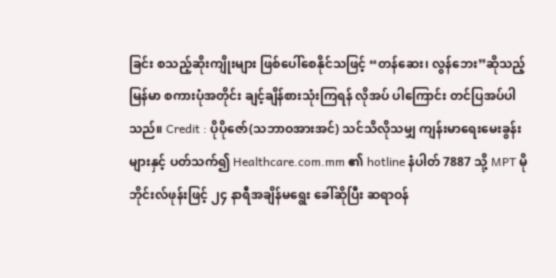ခြင်း စသည့်ဆိုးကျိုးများ ဖြစ်ပေါ်စေနိုင်သဖြင့် “တန်ဆေး၊ လွန်ဘေး”ဆိုသည့် မြန်မာ စကားပုံအတိုင်း ချင့်ချိန်စားသုံးကြရန် လိုအပ် ပါကြောင်း တင်ပြအပ်ပါသည်။ Credit : ပိုပိုဇော်(သဘာဝအားအင်) သင်သိလိုသမျှ ကျန်းမာရေးမေးခွန်းများနှင့် ပတ်သက်၍ Healthcare.com.mm ၏ hotline နံပါတ် 7887 သို့ MPT မိုဘိုင်းလ်ဖုန်းဖြင့် ၂၄ နာရီအချိန်မရွေး ခေါ်ဆိုပြီး ဆရာဝန်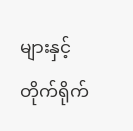များနှင့် တိုက်ရိုက်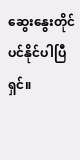ဆွေးနွေးတိုင်ပင်နိုင်ပါပြီရှင်။